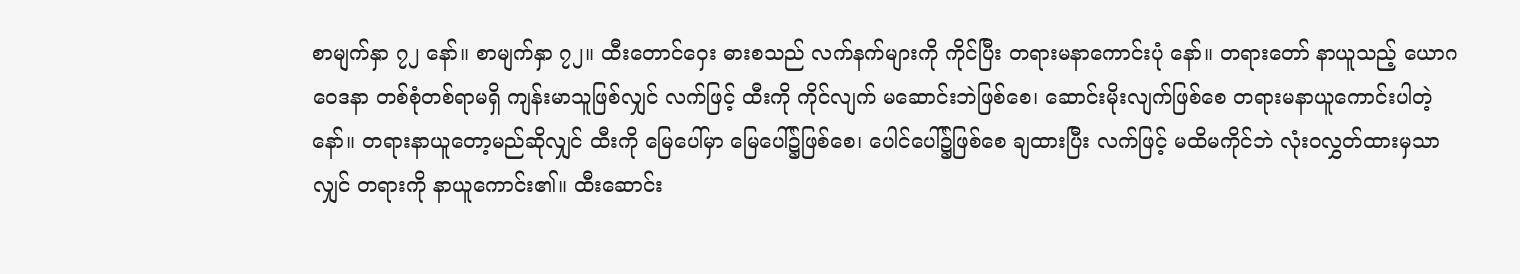စာမျက်နှာ ၇၂ နော်။ စာမျက်နှာ ၇၂။ ထီးတောင်ဝှေး ဓားစသည် လက်နက်များကို ကိုင်ပြီး တရားမနာကောင်းပုံ နော်။ တရားတော် နာယူသည့် ယောဂဝေဒနာ တစ်စုံတစ်ရာမရှိ ကျန်းမာသူဖြစ်လျှင် လက်ဖြင့် ထီးကို ကိုင်လျက် မဆောင်းဘဲဖြစ်စေ၊ ဆောင်းမိုးလျက်ဖြစ်စေ တရားမနာယူကောင်းပါတဲ့ နော်။ တရားနာယူတော့မည်ဆိုလျှင် ထီးကို မြေပေါ်မှာ မြေပေါ်၌ဖြစ်စေ၊ ပေါင်ပေါ်၌ဖြစ်စေ ချထားပြီး လက်ဖြင့် မထိမကိုင်ဘဲ လုံးဝလွှတ်ထားမှသာလျှင် တရားကို နာယူကောင်း၏။ ထီးဆောင်း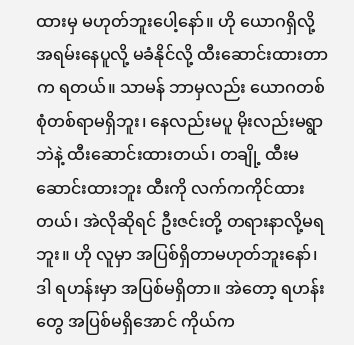ထားမှ မဟုတ်ဘူးပေါ့နော်။ ဟို ယောဂရှိလို့ အရမ်းနေပူလို့ မခံနိုင်လို့ ထီးဆောင်းထားတာက ရတယ်။ သာမန် ဘာမှလည်း ယောဂတစ်စုံတစ်ရာမရှိဘူး၊ နေလည်းမပူ မိုးလည်းမရွာဘဲနဲ့ ထီးဆောင်းထားတယ်၊ တချို့ ထီးမဆောင်းထားဘူး ထီးကို လက်ကကိုင်ထားတယ်၊ အဲလိုဆိုရင် ဦးဇင်းတို့ တရားနာလို့မရဘူး။ ဟို လူမှာ အပြစ်ရှိတာမဟုတ်ဘူးနော်၊ ဒါ ရဟန်းမှာ အပြစ်မရှိတာ။ အဲတော့ ရဟန်းတွေ အပြစ်မရှိအောင် ကိုယ်က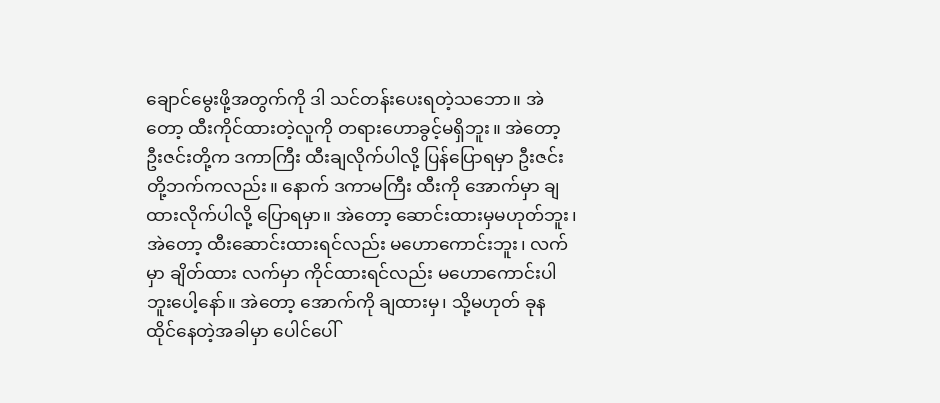ချောင်မွေးဖို့အတွက်ကို ဒါ သင်တန်းပေးရတဲ့သဘော။ အဲတော့ ထီးကိုင်ထားတဲ့လူကို တရားဟောခွင့်မရှိဘူး။ အဲတော့ ဦးဇင်းတို့က ဒကာကြီး ထီးချလိုက်ပါလို့ ပြန်ပြောရမှာ ဦးဇင်းတို့ဘက်ကလည်း။ နောက် ဒကာမကြီး ထီးကို အောက်မှာ ချထားလိုက်ပါလို့ ပြောရမှာ။ အဲတော့ ဆောင်းထားမှမဟုတ်ဘူး၊ အဲတော့ ထီးဆောင်းထားရင်လည်း မဟောကောင်းဘူး၊ လက်မှာ ချိတ်ထား လက်မှာ ကိုင်ထားရင်လည်း မဟောကောင်းပါဘူးပေါ့နော်။ အဲတော့ အောက်ကို ချထားမှ၊ သို့မဟုတ် ခုန ထိုင်နေတဲ့အခါမှာ ပေါင်ပေါ်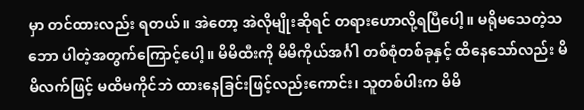မှာ တင်ထားလည်း ရတယ်။ အဲတော့ အဲလိုမျိုးဆိုရင် တရားဟောလို့ရပြီပေါ့။ မရိုမသေတဲ့သဘော ပါတဲ့အတွက်ကြောင့်ပေါ့။ မိမိထီးကို မိမိကိုယ်အင်္ဂါ တစ်စုံတစ်ခုနှင့် ထိနေသော်လည်း မိမိလက်ဖြင့် မထိမကိုင်ဘဲ ထားနေခြင်းဖြင့်လည်းကောင်း၊ သူတစ်ပါးက မိမိ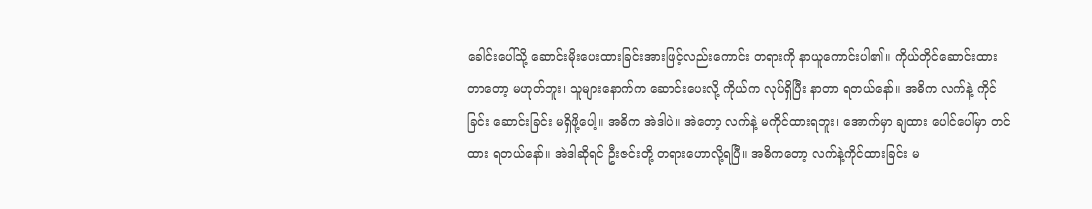ခေါင်းပေါ်သို့ ဆောင်းမိုးပေးထားခြင်းအားဖြင့်လည်းကောင်း တရားကို နာယူကောင်းပါ၏။ ကိုယ်တိုင်ဆောင်းထားတာတော့ မဟုတ်ဘူး၊ သူများနောက်က ဆောင်းပေးလို့ ကိုယ်က လုပ်ရှိပြီး နာတာ ရတယ်နော်။ အဓိက လက်နဲ့ ကိုင်ခြင်း ဆောင်းခြင်း မရှိဖို့ပေါ့။ အဓိက အဲဒါပဲ။ အဲတော့ လက်နဲ့ မကိုင်ထားရဘူး၊ အောက်မှာ ချထား ပေါင်ပေါ်မှာ တင်ထား ရတယ်နော်။ အဲဒါဆိုရင် ဦးဇင်းတို့ တရားဟောလို့ရပြီ။ အဓိကတော့ လက်နဲ့ကိုင်ထားခြင်း မ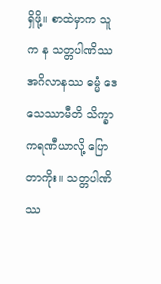ရှိဖို့။ စာထဲမှာက သူက န သတ္တပါဏိဿ အဂိလာနဿ ဓမ္မံ ဒေသေဿာမီတိ သိက္ခာကရဏီယာလို့ ပြောတာကိုး။ သတ္တပါဏိဿ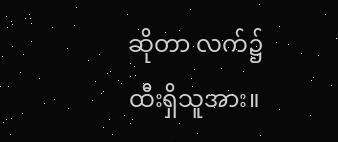ဆိုတာ လက်၌ ထီးရှိသူအား။